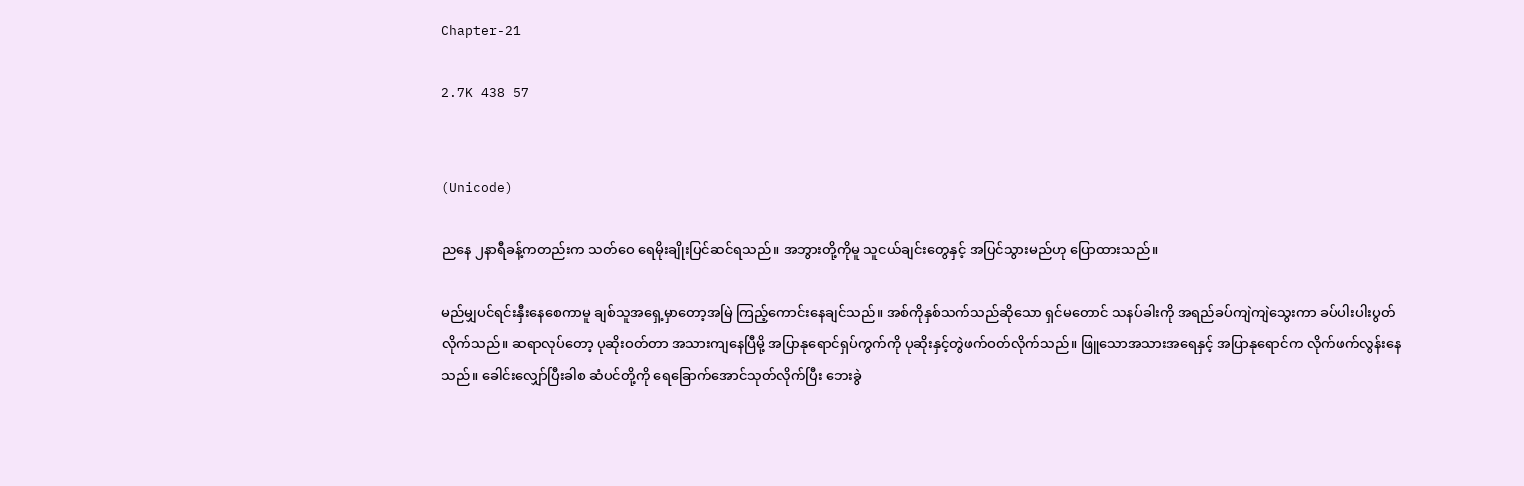Chapter-21

2.7K 438 57


(Unicode)

ညနေ ၂နာရီခန့်ကတည်းက သတ်ဝေ ရေမိုးချိုးပြင်ဆင်ရသည်။ အဘွားတို့ကိုမူ သူငယ်ချင်းတွေနှင့် အပြင်သွားမည်ဟု ပြောထားသည်။

မည်မျှပင်ရင်းနှီးနေစေကာမူ ချစ်သူအရှေ့မှာတော့အမြဲ ကြည့်ကောင်းနေချင်သည်။ အစ်ကိုနှစ်သက်သည်ဆိုသော ရှင်မတောင် သနပ်ခါးကို အရည်ခပ်ကျဲကျဲသွေးကာ ခပ်ပါးပါးပွတ်လိုက်သည်။ ဆရာလုပ်တော့ ပုဆိုးဝတ်တာ အသားကျနေပြီမို့ အပြာနုရောင်ရှပ်ကွက်ကို ပုဆိုးနှင့်တွဲဖက်ဝတ်လိုက်သည်။ ဖြူသောအသားအရေနှင့် အပြာနုရောင်က လိုက်ဖက်လွန်းနေသည်။ ခေါင်းလျှော်ပြီးခါစ ဆံပင်တို့ကို ရေခြောက်အောင်သုတ်လိုက်ပြီး ဘေးခွဲ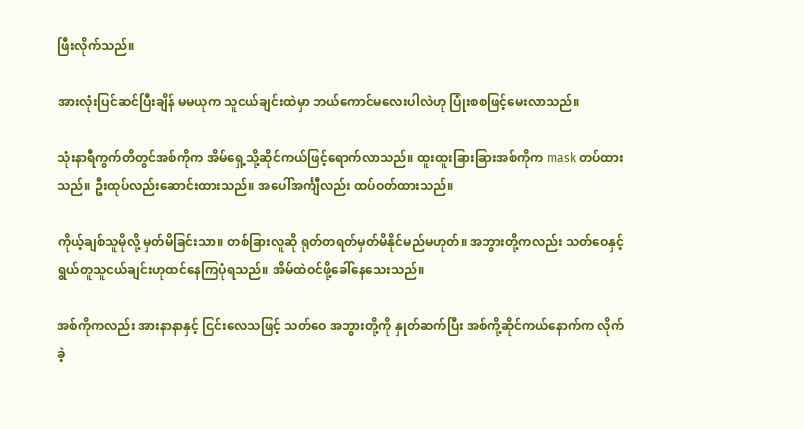ဖြီးလိုက်သည်။

အားလုံးပြင်ဆင်ပြီးချိန် မမယုက သူငယ်ချင်းထဲမှာ ဘယ်ကောင်မလေးပါလဲဟု ပြုံးစစဖြင့်မေးလာသည်။

သုံးနာရီကွက်တိတွင်အစ်ကိုက အိမ်ရှေ့သို့ဆိုင်ကယ်ဖြင့်ရောက်လာသည်။ ထူးထူးခြားခြားအစ်ကိုက mask တပ်ထားသည်။ ဦးထုပ်လည်းဆောင်းထားသည်။ အပေါ်အင်္ကျီလည်း ထပ်ဝတ်ထားသည်။

ကိုယ့်ချစ်သူမိုလို့ မှတ်မိခြင်းသာ။ တစ်ခြားလူဆို ရုတ်တရတ်မှတ်မိနိုင်မည်မဟုတ်။ အဘွားတို့ကလည်း သတ်ဝေနှင့် ရွယ်တူသူငယ်ချင်းဟုထင်နေကြပုံရသည်။ အိမ်ထဲဝင်ဖို့ခေါ်နေသေးသည်။

အစ်ကိုကလည်း အားနာနာနှင့် ငြင်းလေသဖြင့် သတ်ဝေ အဘွားတို့ကို နှုတ်ဆက်ပြီး အစ်ကို့ဆိုင်ကယ်နောက်က လိုက်ခဲ့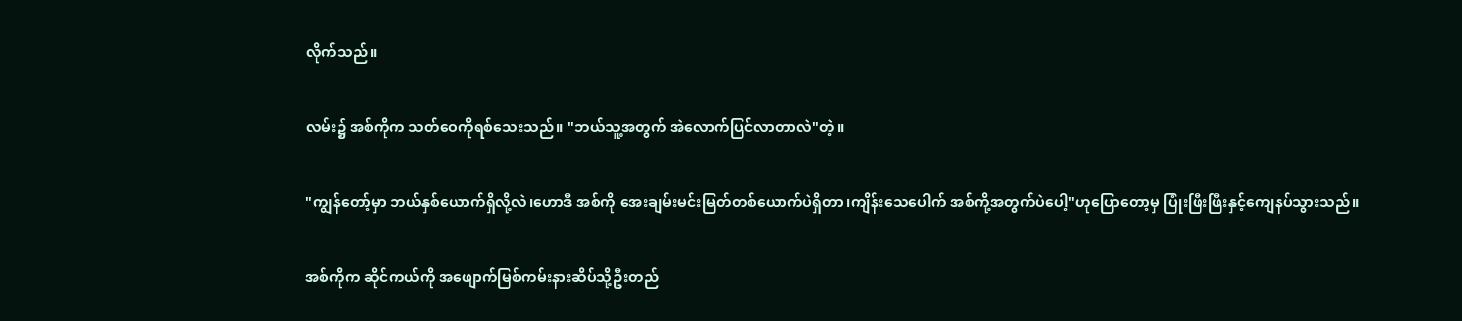လိုက်သည်။

လမ်း၌ အစ်ကိုက သတ်ဝေကိုရစ်သေးသည်။ "ဘယ်သူ့အတွက် အဲလောက်ပြင်လာတာလဲ"တဲ့။

"ကျွန်တော့်မှာ ဘယ်နှစ်ယောက်ရှိလို့လဲ၊ဟောဒီ အစ်ကို အေးချမ်းမင်းမြတ်တစ်ယောက်ပဲရှိတာ၊ကျိန်းသေပေါက် အစ်ကို့အတွက်ပဲပေါ့"ဟုပြောတော့မှ ပြုံးဖြီးဖြီးနှင့်ကျေနပ်သွားသည်။

အစ်ကိုက ဆိုင်ကယ်ကို အဖျောက်မြစ်ကမ်းနားဆိပ်သို့ဦးတည်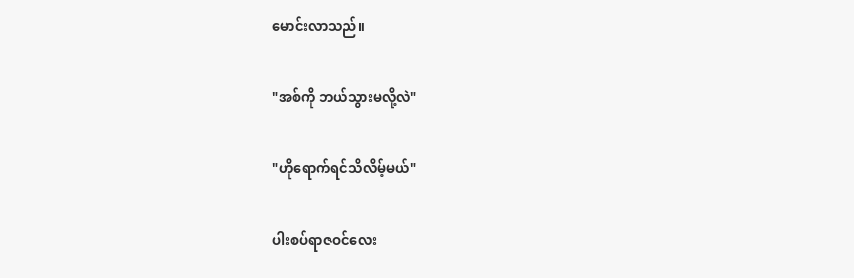မောင်းလာသည်။

"အစ်ကို ဘယ်သွားမလို့လဲ"

"ဟိုရောက်ရင်သိလိမ့်မယ်"

ပါးစပ်ရာဇဝင်လေး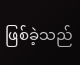ဖြစ်ခဲ့သည်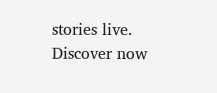stories live. Discover now